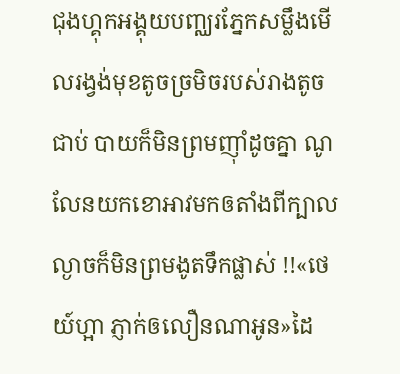ជុងហ្គុកអង្គុយបញ្ឈរភ្នែកសម្លឹងមើលរង្វង់មុខតូចច្រមិចរបស់រាងតូចជាប់ បាយក៏មិនព្រមញុាំដូចគ្នា ណូលែនយកខោអាវមកឲតាំងពីក្បាលល្ងាចក៏មិនព្រមងូតទឹកផ្លាស់ !!«ថេយ៍ហ្អា ភ្ញាក់ឲលឿនណាអូន»ដៃ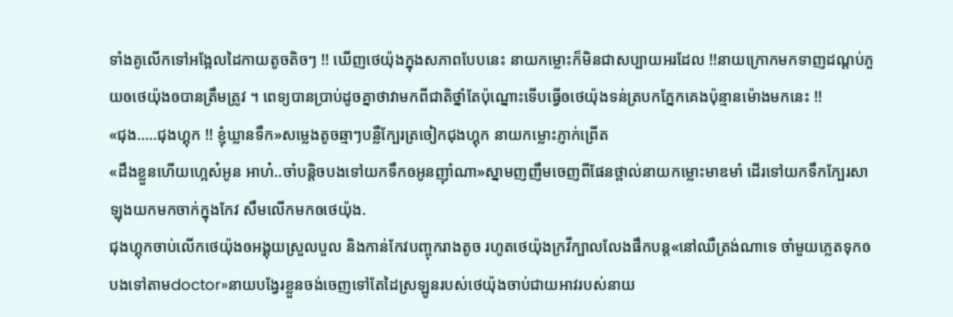ទាំងគូលើកទៅអង្អែលដៃកាយតូចតិចៗ !! ឃើញថេយ៉ុងក្នុងសភាពបែបនេះ នាយកម្លោះក៏មិនជាសប្បាយអរដែល !!នាយក្រោកមកទាញដណ្តប់ភួយឲថេយ៉ុងឲបានត្រឹមត្រូវ ។ ពេទ្យបានប្រាប់ដូចគ្នាថាវាមកពីជាតិថ្នាំតែប៉ុណ្នោះទើបធ្វើឲថេយ៉ុងទន់ត្របកភ្នែកគេងប៉ុន្មានម៉ោងមកនេះ !!
«ជុង.....ជុងហ្គុក !! ខ្ញុំឃ្លានទឹក»សម្លេងតូចឆ្មាៗបន្លឺក្បែរត្រចៀកជុងហ្គុក នាយកម្លោះភ្ញាក់ព្រើត
«ដឹងខ្លួនហើយហ្អេស៎អូន អាហ៎..ចាំបន្តិចបងទៅយកទឹកឲអូនញុាំណា»ស្នាមញញឹមចេញពីផែនថ្ពាល់នាយកម្លោះមាឌមាំ ដើរទៅយកទឹកក្បែរសាឡុងយកមកចាក់ក្នុងកែវ សឹមលើកមកឲថេយ៉ុង.
ជុងហ្គុកចាប់លើកថេយ៉ុងឲអង្គុយស្រួលបួល និងកាន់កែវបញ្ចុករាងតូច រហូតថេយ៉ុងក្រវីក្បាលលែងផឹកបន្ត«នៅឈឺត្រង់ណាទេ ចាំមួយភ្លេតទុកឲបងទៅតាមdoctor»នាយបង្វែរខ្លួនចង់ចេញទៅតែដៃស្រឡូនរបស់ថេយ៉ុងចាប់ជាយអាវរបស់នាយ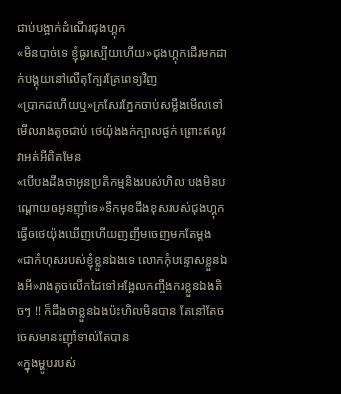ជាប់បង្អាក់ដំណើរជុងហ្គុក
«មិនបាច់ទេ ខ្ញុំធូរស្បើយហើយ»ជុងហ្គុកដើរមកដាក់បង្គុយនៅលើតុក្បែរគ្រែពេទ្យវិញ
«ប្រាកដហើយឬ»ក្រសែរភ្នែកចាប់សម្លឹងមើលទៅមើលរាងតូចជាប់ ថេយ៉ុងងក់ក្បាលផ្ងក់ ព្រោះឥលូវវាអត់អីពិតមែន
«បើបងដឹងថាអូនប្រតិកម្មនិងរបស់ហិល បងមិនបណ្តោយឲអូនញុាំទេ»ទឹកមុខដឹងខុសរបស់ជុងហ្គុកធ្វើឲថេយ៉ុងឃើញហើយញញឹមចេញមកតែម្តង
«ជាកំហុសរបស់ខ្ញុំខ្លួនឯងទេ លោកកុំបន្ទោសខ្លួនឯងអី»រាងតូចលើកដៃទៅអង្អែលកញ្ចឹងករខ្លួនឯងតិចៗ !! ក៏ដឹងថាខ្លួនឯងប៉ះហិលមិនបាន តែនៅតែចចេសមានះញុាំទាល់តែបាន
«ក្នុងម្ហូបរបស់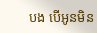បង បើអូនមិន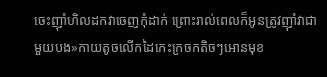ចេះញុាំហិលដកវាចេញកុំដាក់ ព្រោះរាល់ពេលក៏អូនត្រូវញុាំវាជាមួយបង»កាយតូចលើកដៃកេះក្រចកតិចៗអោនមុខ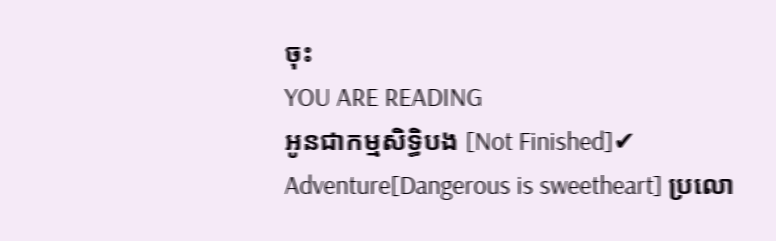ចុះ
YOU ARE READING
អូនជាកម្មសិទ្ធិបង [Not Finished]✔
Adventure[Dangerous is sweetheart] ប្រលោ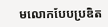មលោកបែបប្រឌិត